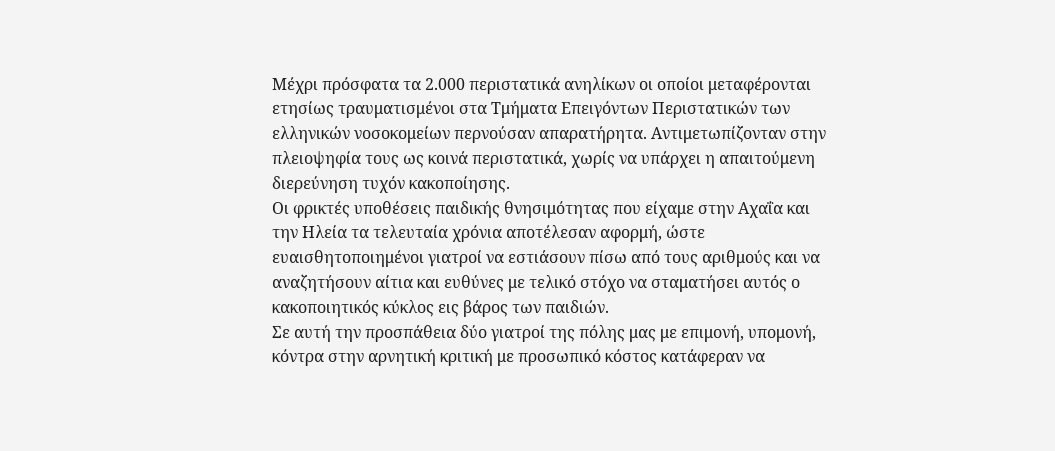Μέχρι πρόσφατα τα 2.000 περιστατικά ανηλίκων οι οποίοι μεταφέρονται ετησίως τραυματισμένοι στα Τμήματα Επειγόντων Περιστατικών των ελληνικών νοσοκομείων περνούσαν απαρατήρητα. Αντιμετωπίζονταν στην πλειοψηφία τους ως κοινά περιστατικά, χωρίς να υπάρχει η απαιτούμενη διερεύνηση τυχόν κακοποίησης.
Οι φρικτές υποθέσεις παιδικής θνησιμότητας που είχαμε στην Αχαΐα και την Ηλεία τα τελευταία χρόνια αποτέλεσαν αφορμή, ώστε ευαισθητοποιημένοι γιατροί να εστιάσουν πίσω από τους αριθμούς και να αναζητήσουν αίτια και ευθύνες με τελικό στόχο να σταματήσει αυτός ο κακοποιητικός κύκλος εις βάρος των παιδιών.
Σε αυτή την προσπάθεια δύο γιατροί της πόλης μας με επιμονή, υπομονή, κόντρα στην αρνητική κριτική με προσωπικό κόστος κατάφεραν να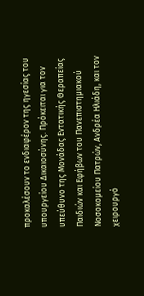προκαλέσουν το ενδιαφέρον της ηγεσίας του υπουργείου Δικαιοσύνης. Πρόκειται για τον υπεύθυνο της Μονάδας Εντατικής Θεραπείας Παιδιών και Εφήβων του Πανεπιστημιακού Νοσοκομείου Πατρών, Ανδρέα Ηλιάδη, και τον χειρουργό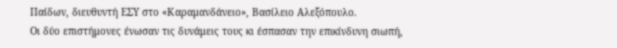Παίδων, διευθυντή ΕΣΥ στο «Καραμανδάνειο», Βασίλειο Αλεξόπουλο.
Οι δύο επιστήμονες ένωσαν τις δυνάμεις τους κι έσπασαν την επικίνδυνη σιωπή,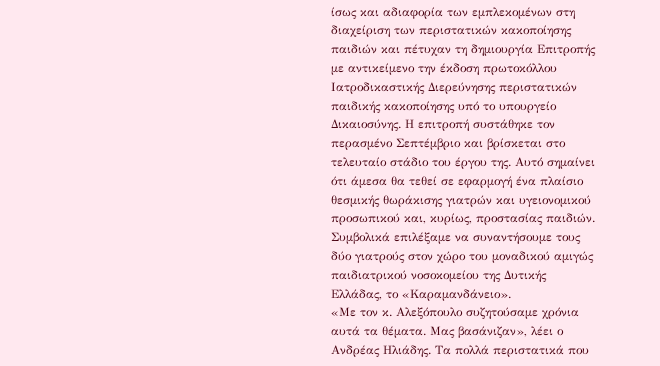ίσως και αδιαφορία των εμπλεκομένων στη διαχείριση των περιστατικών κακοποίησης παιδιών και πέτυχαν τη δημιουργία Επιτροπής με αντικείμενο την έκδοση πρωτοκόλλου Ιατροδικαστικής Διερεύνησης περιστατικών παιδικής κακοποίησης υπό το υπουργείο Δικαιοσύνης. Η επιτροπή συστάθηκε τον περασμένο Σεπτέμβριο και βρίσκεται στο τελευταίο στάδιο του έργου της. Αυτό σημαίνει ότι άμεσα θα τεθεί σε εφαρμογή ένα πλαίσιο θεσμικής θωράκισης γιατρών και υγειονομικού προσωπικού και, κυρίως, προστασίας παιδιών.
Συμβολικά επιλέξαμε να συναντήσουμε τους δύο γιατρούς στον χώρο του μοναδικού αμιγώς παιδιατρικού νοσοκομείου της Δυτικής Ελλάδας, το «Καραμανδάνειο».
«Με τον κ. Αλεξόπουλο συζητούσαμε χρόνια αυτά τα θέματα. Μας βασάνιζαν», λέει ο Ανδρέας Ηλιάδης. Τα πολλά περιστατικά που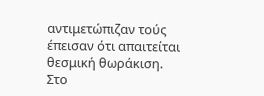αντιμετώπιζαν τούς έπεισαν ότι απαιτείται θεσμική θωράκιση.
Στο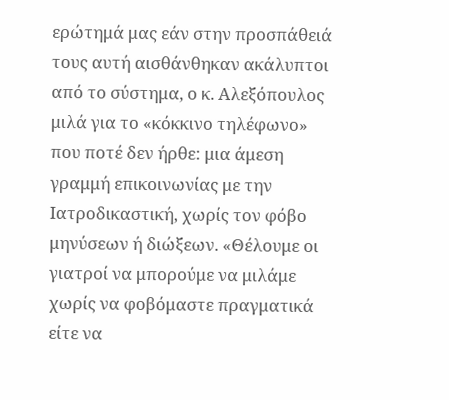ερώτημά μας εάν στην προσπάθειά τους αυτή αισθάνθηκαν ακάλυπτοι από το σύστημα, ο κ. Αλεξόπουλος μιλά για το «κόκκινο τηλέφωνο» που ποτέ δεν ήρθε: μια άμεση γραμμή επικοινωνίας με την Ιατροδικαστική, χωρίς τον φόβο μηνύσεων ή διώξεων. «Θέλουμε οι γιατροί να μπορούμε να μιλάμε χωρίς να φοβόμαστε πραγματικά είτε να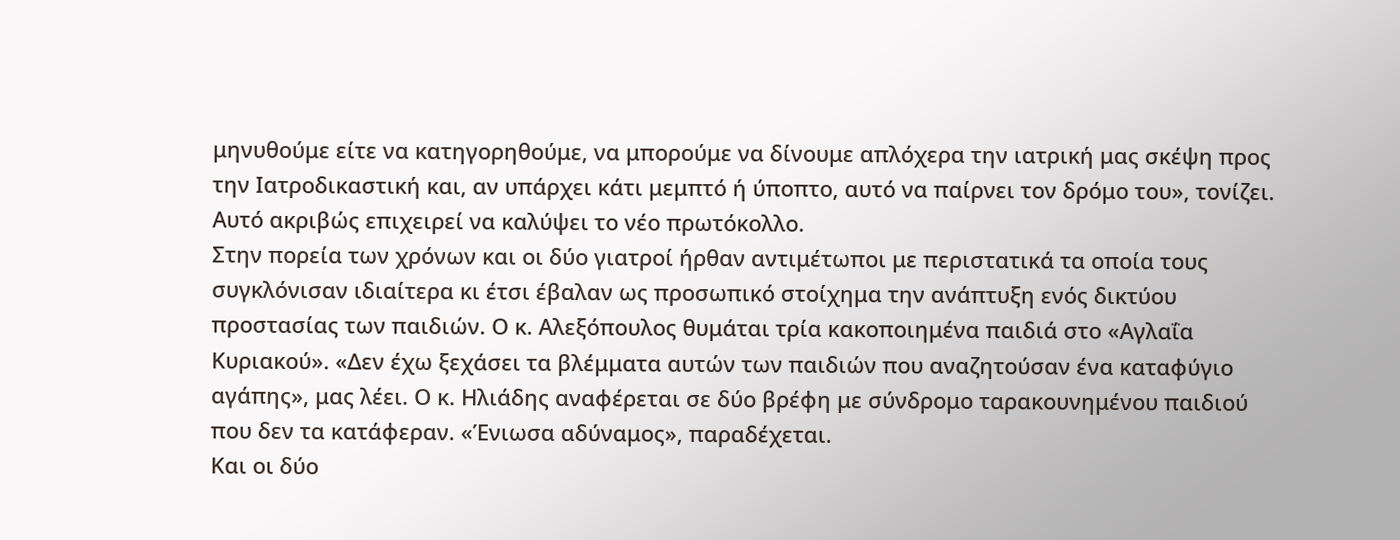μηνυθούμε είτε να κατηγορηθούμε, να μπορούμε να δίνουμε απλόχερα την ιατρική μας σκέψη προς την Ιατροδικαστική και, αν υπάρχει κάτι μεμπτό ή ύποπτο, αυτό να παίρνει τον δρόμο του», τονίζει. Αυτό ακριβώς επιχειρεί να καλύψει το νέο πρωτόκολλο.
Στην πορεία των χρόνων και οι δύο γιατροί ήρθαν αντιμέτωποι με περιστατικά τα οποία τους συγκλόνισαν ιδιαίτερα κι έτσι έβαλαν ως προσωπικό στοίχημα την ανάπτυξη ενός δικτύου προστασίας των παιδιών. Ο κ. Αλεξόπουλος θυμάται τρία κακοποιημένα παιδιά στο «Αγλαΐα Κυριακού». «Δεν έχω ξεχάσει τα βλέμματα αυτών των παιδιών που αναζητούσαν ένα καταφύγιο αγάπης», μας λέει. Ο κ. Ηλιάδης αναφέρεται σε δύο βρέφη με σύνδρομο ταρακουνημένου παιδιού που δεν τα κατάφεραν. «Ένιωσα αδύναμος», παραδέχεται.
Και οι δύο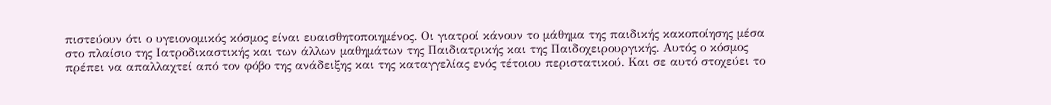πιστεύουν ότι ο υγειονομικός κόσμος είναι ευαισθητοποιημένος. Οι γιατροί κάνουν το μάθημα της παιδικής κακοποίησης μέσα στο πλαίσιο της Ιατροδικαστικής και των άλλων μαθημάτων της Παιδιατρικής και της Παιδοχειρουργικής. Αυτός ο κόσμος πρέπει να απαλλαχτεί από τον φόβο της ανάδειξης και της καταγγελίας ενός τέτοιου περιστατικού. Και σε αυτό στοχεύει το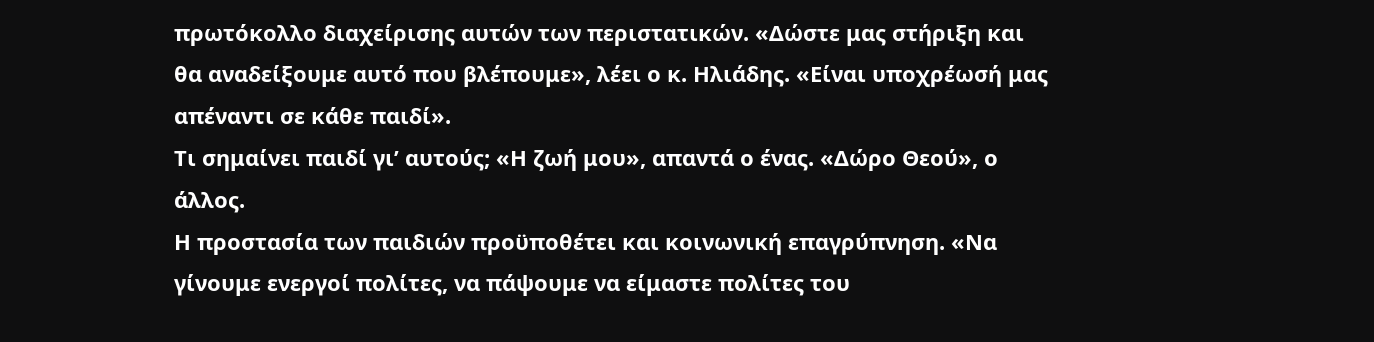πρωτόκολλο διαχείρισης αυτών των περιστατικών. «Δώστε μας στήριξη και θα αναδείξουμε αυτό που βλέπουμε», λέει ο κ. Ηλιάδης. «Είναι υποχρέωσή μας απέναντι σε κάθε παιδί».
Τι σημαίνει παιδί γι’ αυτούς; «Η ζωή μου», απαντά ο ένας. «Δώρο Θεού», ο άλλος.
Η προστασία των παιδιών προϋποθέτει και κοινωνική επαγρύπνηση. «Να γίνουμε ενεργοί πολίτες, να πάψουμε να είμαστε πολίτες του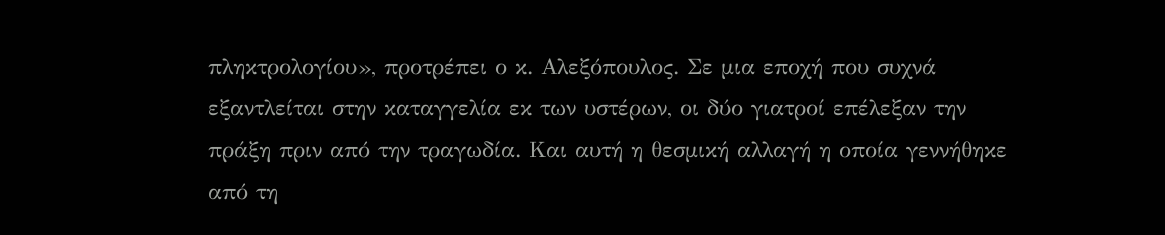πληκτρολογίου», προτρέπει ο κ. Αλεξόπουλος. Σε μια εποχή που συχνά εξαντλείται στην καταγγελία εκ των υστέρων, οι δύο γιατροί επέλεξαν την πράξη πριν από την τραγωδία. Και αυτή η θεσμική αλλαγή η οποία γεννήθηκε από τη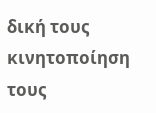δική τους κινητοποίηση τους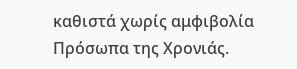καθιστά χωρίς αμφιβολία Πρόσωπα της Χρονιάς.